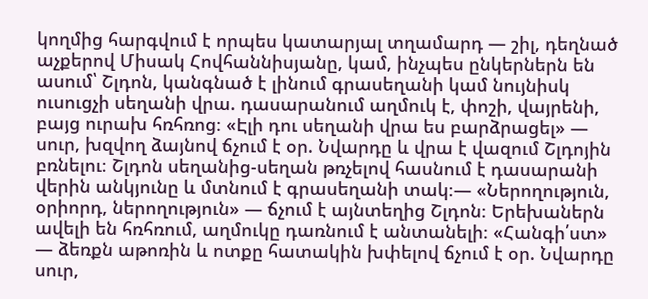կողմից հարգվում է որպես կատարյալ տղամարդ — շիլ, դեղնած աչքերով Միսակ Հովհաննիսյանը, կամ, ինչպես ընկերներն են ասում՝ Շլդոն, կանգնած է լինում գրասեղանի կամ նույնիսկ ուսուցչի սեղանի վրա. դասարանում աղմուկ է, փոշի, վայրենի, բայց ուրախ հռհռոց։ «Էլի դու սեղանի վրա ես բարձրացել» — սուր, խզվող ձայնով ճչում է օր. Նվարդը և վրա է վազում Շլդոյին բռնելու։ Շլդոն սեղանից-սեղան թռչելով հասնում է դասարանի վերին անկյունը և մտնում է գրասեղանի տակ։— «Ներողություն, օրիորդ, ներողություն» — ճչում է այնտեղից Շլդոն։ Երեխաներն ավելի են հռհռում, աղմուկը դառնում է անտանելի։ «Հանգի՛ստ» — ձեռքն աթոռին և ոտքը հատակին խփելով ճչում է օր. Նվարդը սուր,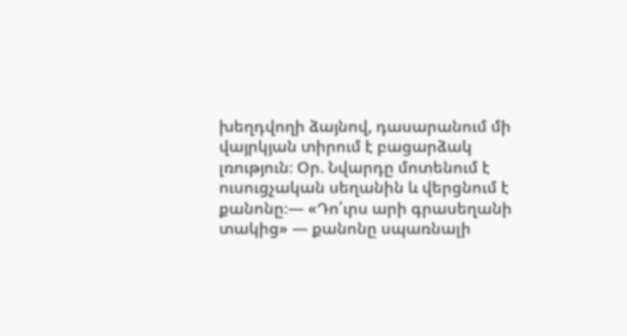խեղդվողի ձայնով, դասարանում մի վայրկյան տիրում է բացարձակ լռություն։ Օր. Նվարդը մոտենում է ուսուցչական սեղանին և վերցնում է քանոնը։— «Դո՛ւրս արի գրասեղանի տակից» — քանոնը սպառնալի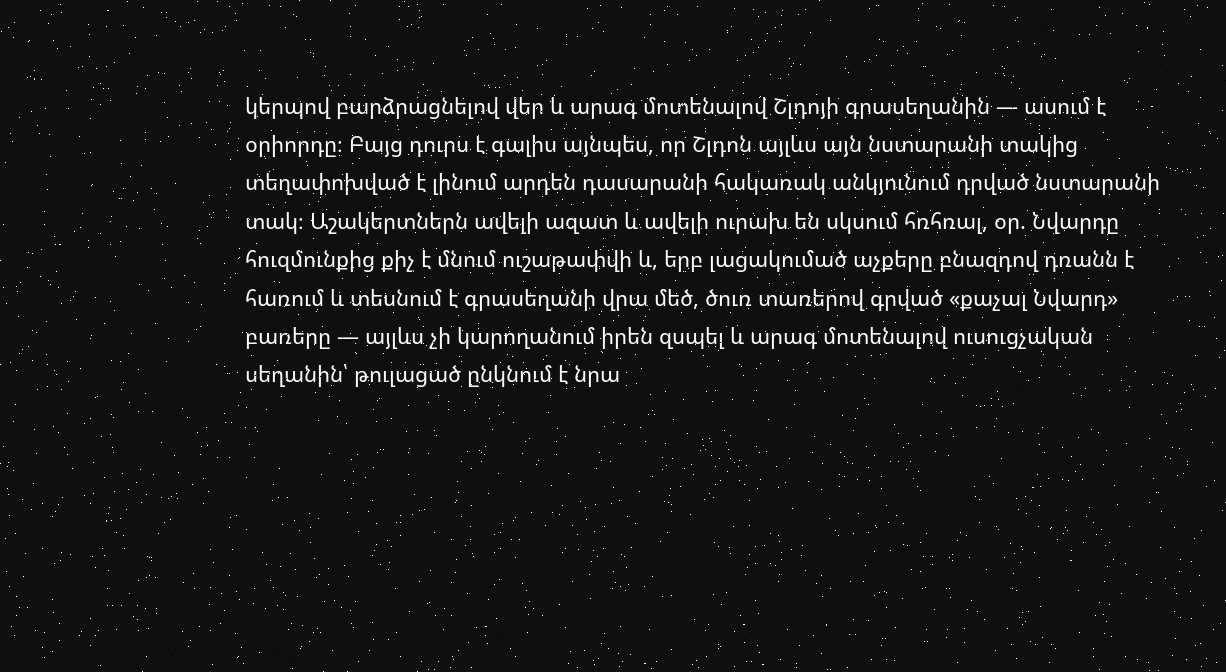կերպով բարձրացնելով վեր և արագ մոտենալով Շլդոյի գրասեղանին — ասում է օրիորդը։ Բայց դուրս է գալիս այնպես, որ Շլդոն այլևս այն նստարանի տակից տեղափոխված է լինում արդեն դասարանի հակառակ անկյունում դրված նստարանի տակ։ Աշակերտներն ավելի ազատ և ավելի ուրախ են սկսում հռհռալ, օր. Նվարդը հուզմունքից քիչ է մնում ուշաթափվի և, երբ լացակումած աչքերը բնազդով դռանն է հառում և տեսնում է գրասեղանի վրա մեծ, ծուռ տառերով գրված «քաչալ Նվարդ» բառերը — այլևս չի կարողանում իրեն զսպել և արագ մոտենալով ուսուցչական սեղանին՝ թուլացած ընկնում է նրա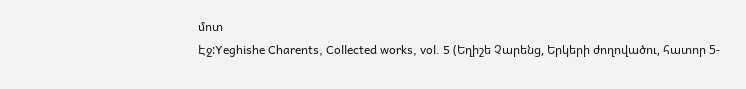մոտ
Էջ:Yeghishe Charents, Collected works, vol. 5 (Եղիշե Չարենց, Երկերի ժողովածու, հատոր 5-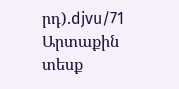րդ).djvu/71
Արտաքին տեսք